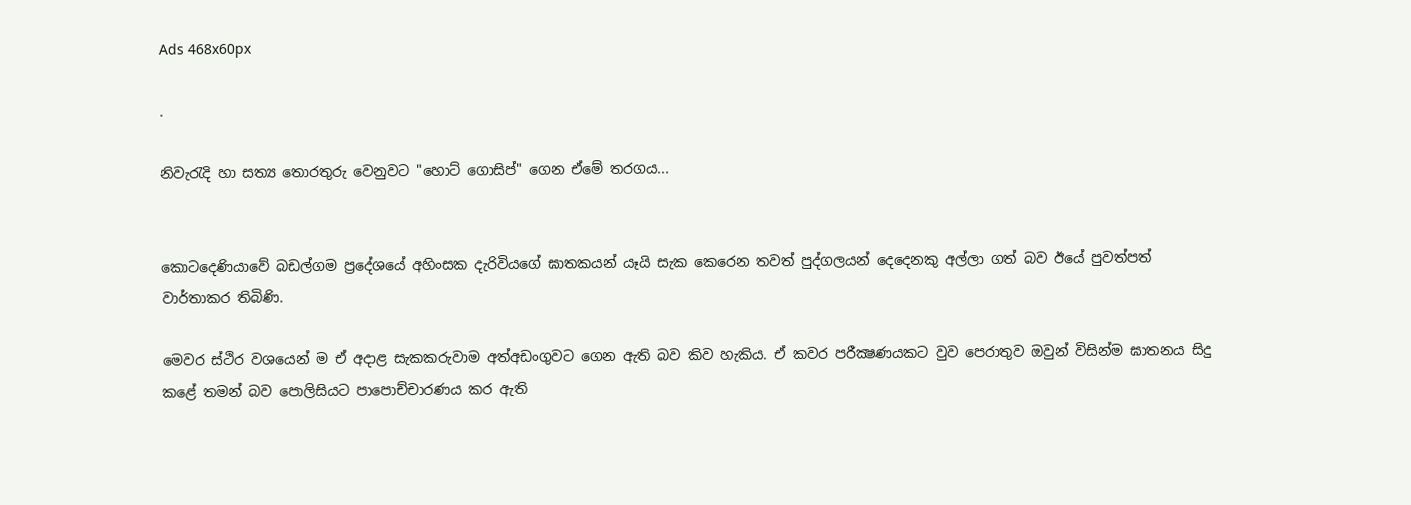Ads 468x60px

.

නිවැරැදි හා සත්‍ය තොරතුරු වෙනුවට "හොට්‌ ගොසිප්" ගෙන ඒමේ තරගය...


කොටදෙණියාවේ බඩල්ගම ප්‍රදේශයේ අහිංසක දැරිවියගේ ඝාතකයන් යෑයි සැක කෙරෙන තවත් පුද්ගලයන් දෙදෙනකු අල්ලා ගත් බව ඊයේ පුවත්පත් වාර්තාකර තිබිණි.

මෙවර ස්‌ථිර වශයෙන් ම ඒ අදාළ සැකකරුවාම අත්අඩංගුවට ගෙන ඇති බව කිව හැකිය. ඒ කවර පරීක්‍ෂණයකට වුව පෙරාතුව ඔවුන් විසින්ම ඝාතනය සිදු කළේ තමන් බව පොලිසියට පාපොච්චාරණය කර ඇති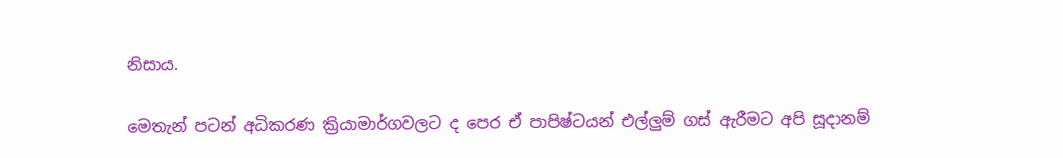නිසාය.

මෙතැන් පටන් අධිකරණ ක්‍රියාමාර්ගවලට ද පෙර ඒ පාපිෂ්ටයන් එල්ලුම් ගස්‌ ඇරීමට අපි සූදානම්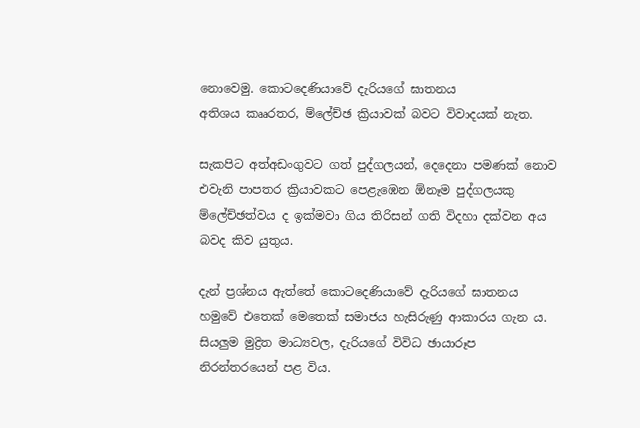නොවෙමු. කොටදෙණියාවේ දැරියගේ ඝාතනය
අතිශය කෲරතර, ම්ලේච්ඡ ක්‍රියාවක්‌ බවට විවාදයක්‌ නැත.

සැකපිට අත්අඩංගුවට ගත් පුද්ගලයන්, දෙදෙනා පමණක්‌ නොව එවැනි පාපතර ක්‍රියාවකට පෙළැඹෙන ඕනෑම පුද්ගලයකු ම්ලේච්ඡත්වය ද ඉක්‌මවා ගිය තිරිසන් ගති විදහා දක්‌වන අය බවද කිව යුතුය.

දැන් ප්‍රශ්නය ඇත්තේ කොටදෙණියාවේ දැරියගේ ඝාතනය හමුවේ එතෙක්‌ මෙතෙක්‌ සමාජය හැසිරුණු ආකාරය ගැන ය. සියලුම මුද්‍රිත මාධ්‍යවල, දැරියගේ විවිධ ඡායාරූප නිරන්තරයෙන් පළ විය.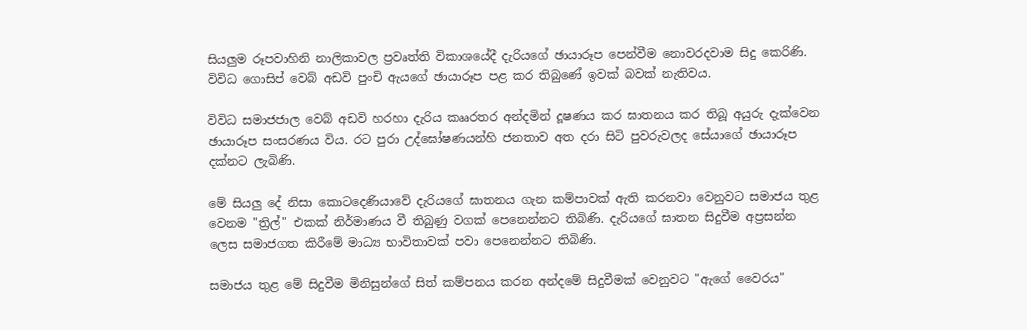සියලුම රූපවාහිනි නාලිකාවල ප්‍රවෘත්ති විකාශයේදී දැරියගේ ඡායාරූප පෙන්වීම නොවරදවාම සිදු කෙරිණි. විවිධ ගොසිප් වෙබ් අඩවි පුංචි ඇයගේ ඡායාරූප පළ කර තිබුණේ ඉවක්‌ බවක්‌ නැතිවය.

විවිධ සමාජජාල වෙබ් අඩවි හරහා දැරිය කෲරතර අන්දමින් දූෂණය කර ඝාතනය කර තිබූ අයුරු දැක්‌වෙන ඡායාරූප සංසරණය විය. රට පුරා උද්ඝෝෂණයන්හි ජනතාව අත දරා සිටි පුවරුවලද සේයාගේ ඡායාරූප දක්‌නට ලැබිණි.

මේ සියලු දේ නිසා කොටදෙණියාවේ දැරියගේ ඝාතනය ගැන කම්පාවක්‌ ඇති කරනවා වෙනුවට සමාජය තුළ වෙනම "ත්‍රිල්" එකක්‌ නිර්මාණය වී තිබුණු වගක්‌ පෙනෙන්නට තිබිණි. දැරියගේ ඝාතන සිදුවීම අප්‍රසන්න ලෙස සමාජගත කිරීමේ මාධ්‍ය භාවිතාවක්‌ පවා පෙනෙන්නට තිබිණි.

සමාජය තුළ මේ සිදුවීම මිනිසුන්ගේ සිත් කම්පනය කරන අන්දමේ සිදුවීමක්‌ වෙනුවට "ඇගේ වෛරය"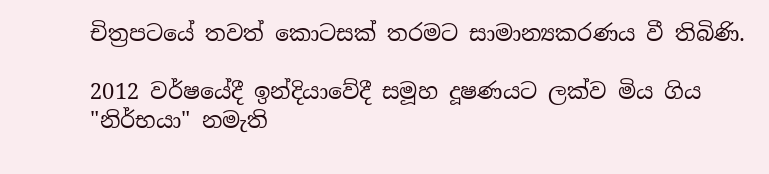චිත්‍රපටයේ තවත් කොටසක්‌ තරමට සාමාන්‍යකරණය වී තිබිණි.

2012 වර්ෂයේදී ඉන්දියාවේදී සමූහ දූෂණයට ලක්‌ව මිය ගිය "නිර්භයා" නමැති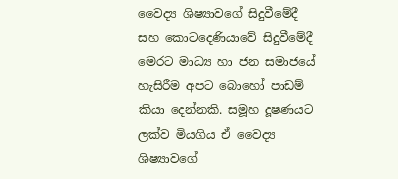වෛද්‍ය ශිෂ්‍යාවගේ සිදුවීමේදී සහ කොටදෙණියාවේ සිදුවීමේදී මෙරට මාධ්‍ය හා ජන සමාජයේ හැසිරීම අපට බොහෝ පාඩම් කියා දෙන්නකි. සමූහ දූෂණයට ලක්‌ව මියගිය ඒ වෛද්‍ය ශිෂ්‍යාවගේ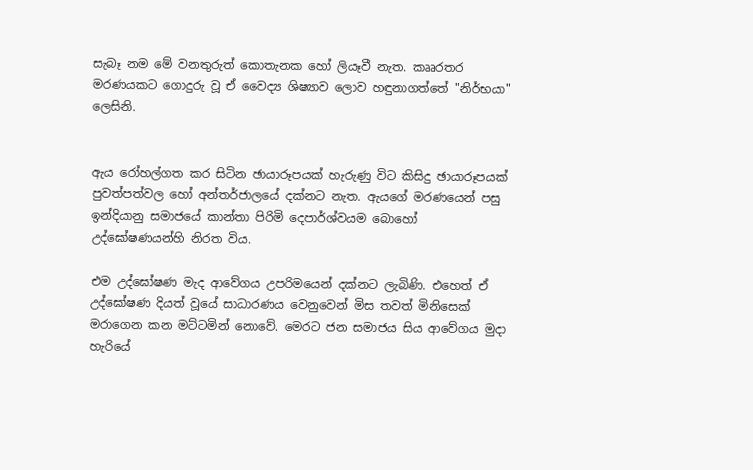සැබෑ නම මේ වනතුරුත් කොතැනක හෝ ලියෑවී නැත. කෲරතර මරණයකට ගොදුරු වූ ඒ වෛද්‍ය ශිෂ්‍යාව ලොව හඳුනාගත්තේ "නිර්භයා" ලෙසිනි.


ඇය රෝහල්ගත කර සිටින ඡායාරූපයක්‌ හැරුණු විට කිසිදු ඡායාරූපයක්‌ පුවත්පත්වල හෝ අන්තර්ජාලයේ දක්‌නට නැත. ඇයගේ මරණයෙන් පසු ඉන්දියානු සමාජයේ කාන්තා පිරිමි දෙපාර්ශ්වයම බොහෝ උද්ඝෝෂණයන්හි නිරත විය.

එම උද්ඝෝෂණ මැද ආවේගය උපරිමයෙන් දක්‌නට ලැබිණි. එහෙත් ඒ උද්ඝෝෂණ දියත් වූයේ සාධාරණය වෙනුවෙන් මිස තවත් මිනිසෙක්‌ මරාගෙන කන මට්‌ටමින් නොවේ. මෙරට ජන සමාජය සිය ආවේගය මුදා හැරියේ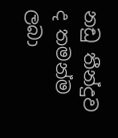නඩු තීන්දුව ද තමන්ම ලබා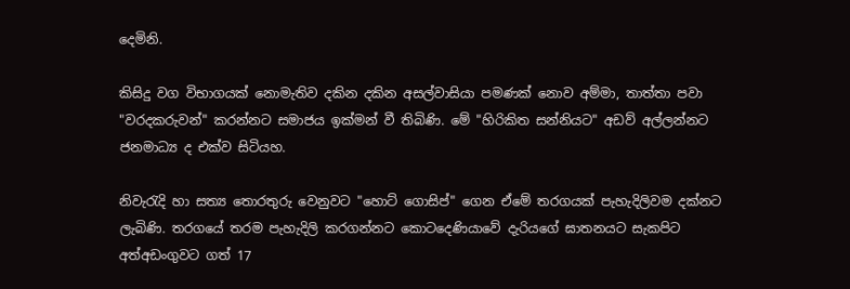දෙමිනි.

කිසිදු වග විභාගයක්‌ නොමැතිව දකින දකින අසල්වාසියා පමණක්‌ නොව අම්මා, තාත්තා පවා "වරදකරුවන්" කරන්නට සමාජය ඉක්‌මන් වී තිබිණි. මේ "හිරිකිත සන්නියට" අඩව් අල්ලන්නට ජනමාධ්‍ය ද එක්‌ව සිටියහ.

නිවැරැදි හා සත්‍ය තොරතුරු වෙනුවට "හොට්‌ ගොසිප්" ගෙන ඒමේ තරගයක්‌ පැහැදිලිවම දක්‌නට ලැබිණි. තරගයේ තරම පැහැදිලි කරගන්නට කොටදෙණියාවේ දැරියගේ ඝාතනයට සැකපිට අත්අඩංගුවට ගත් 17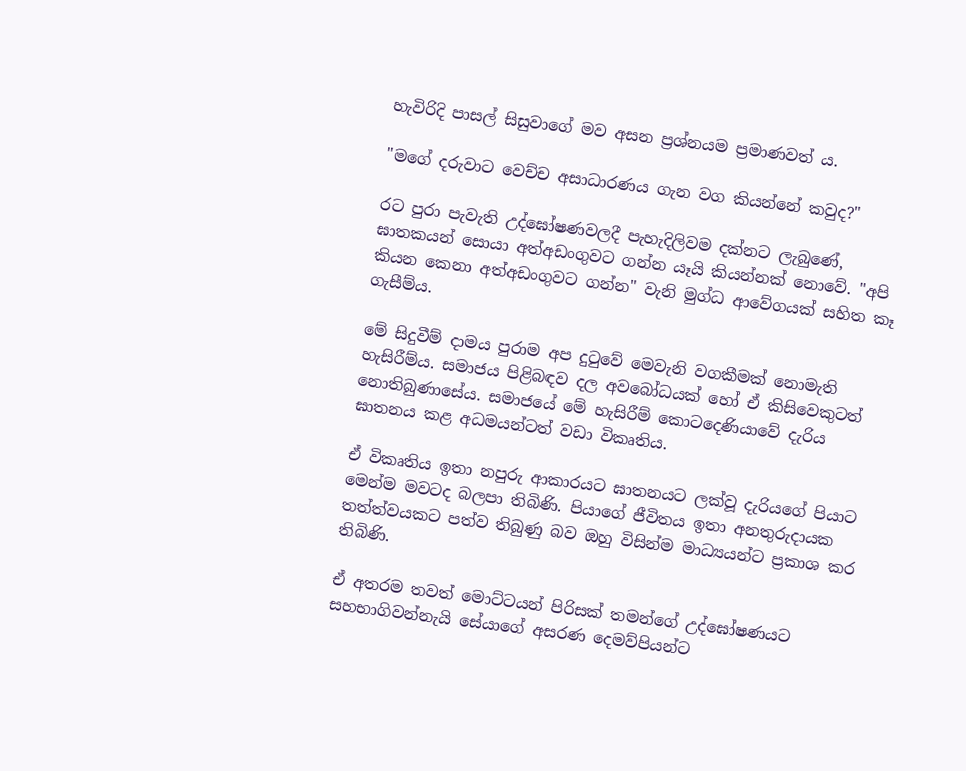හැවිරිදි පාසල් සිසුවාගේ මව අසන ප්‍රශ්නයම ප්‍රමාණවත් ය.

"මගේ දරුවාට වෙච්ච අසාධාරණය ගැන වග කියන්නේ කවුද?"

රට පුරා පැවැති උද්ඝෝෂණවලදී පැහැදිලිවම දක්‌නට ලැබුණේ, ඝාතකයන් සොයා අත්අඩංගුවට ගන්න යෑයි කියන්නක්‌ නොවේ. "අපි කියන කෙනා අත්අඩංගුවට ගන්න" වැනි මුග්ධ ආවේගයක්‌ සහිත කෑ ගැසීම්ය.

මේ සිදුවීම් දාමය පුරාම අප දුටුවේ මෙවැනි වගකීමක්‌ නොමැති හැසිරීම්ය. සමාජය පිළිබඳව දල අවබෝධයක්‌ හෝ ඒ කිසිවෙකුටත් නොතිබුණාසේය. සමාජයේ මේ හැසිරීම් කොටදෙණියාවේ දැරිය ඝාතනය කළ අධමයන්ටත් වඩා විකෘතිය.

ඒ විකෘතිය ඉතා නපුරු ආකාරයට ඝාතනයට ලක්‌වූ දැරියගේ පියාට මෙන්ම මවටද බලපා තිබිණි. පියාගේ ජීවිතය ඉතා අනතුරුදායක තත්ත්වයකට පත්ව තිබුණු බව ඔහු විසින්ම මාධ්‍යයන්ට ප්‍රකාශ කර තිබිණි.

ඒ අතරම තවත් මොට්‌ටයන් පිරිසක්‌ තමන්ගේ උද්ඝෝෂණයට සහභාගිවන්නැයි සේයාගේ අසරණ දෙමව්පියන්ට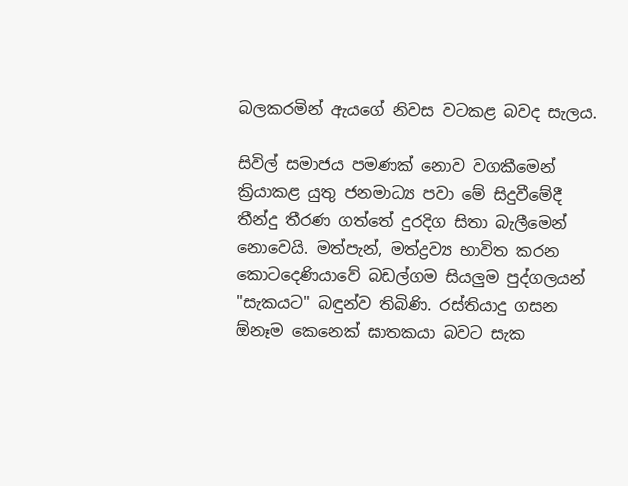බලකරමින් ඇයගේ නිවස වටකළ බවද සැලය.

සිවිල් සමාජය පමණක්‌ නොව වගකීමෙන් ක්‍රියාකළ යුතු ජනමාධ්‍ය පවා මේ සිදුවීමේදී තීන්දු තීරණ ගත්තේ දුරදිග සිතා බැලීමෙන් නොවෙයි. මත්පැන්, මත්ද්‍රව්‍ය භාවිත කරන කොටදෙණියාවේ බඩල්ගම සියලුම පුද්ගලයන් "සැකයට" බඳුන්ව තිබිණි. රස්‌තියාදු ගසන ඕනෑම කෙනෙක්‌ ඝාතකයා බවට සැක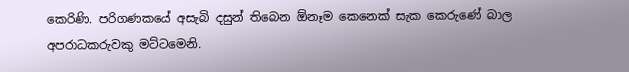කෙරිණි. පරිගණකයේ අසැබි දසුන් තිබෙන ඕනෑම කෙනෙක්‌ සැක කෙරුණේ බාල අපරාධකරුවකු මට්‌ටමෙනි.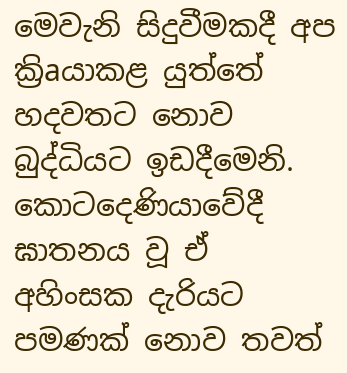මෙවැනි සිදුවීමකදී අප ක්‍රිaයාකළ යුත්තේ හදවතට නොව බුද්ධියට ඉඩදීමෙනි. කොටදෙණියාවේදී ඝාතනය වූ ඒ අහිංසක දැරියට පමණක්‌ නොව තවත්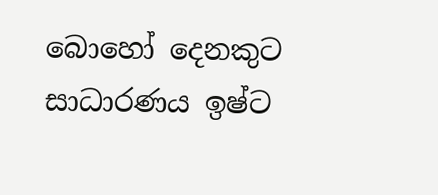බොහෝ දෙනකුට සාධාරණය ඉෂ්ට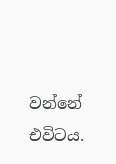වන්නේ එවිටය.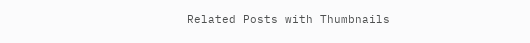Related Posts with Thumbnails